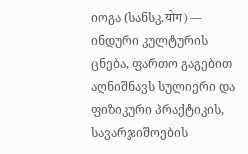იოგა (სანსკ.योग) — ინდური კულტურის ცნება, ფართო გაგებით აღნიშნავს სულიერი და ფიზიკური პრაქტიკის, სავარჯიშოების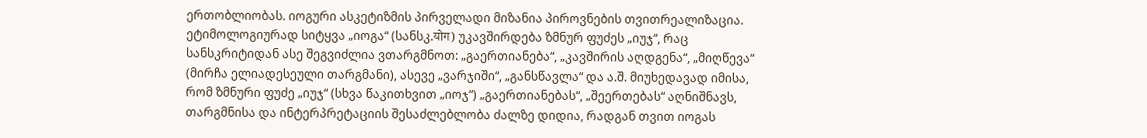ერთობლიობას. იოგური ასკეტიზმის პირველადი მიზანია პიროვნების თვითრეალიზაცია.
ეტიმოლოგიურად სიტყვა „იოგა“ (სანსკ.योग) უკავშირდება ზმნურ ფუძეს „იუჯ“, რაც სანსკრიტიდან ასე შეგვიძლია ვთარგმნოთ: „გაერთიანება“, „კავშირის აღდგენა“, „მიღწევა“ (მირჩა ელიადესეული თარგმანი), ასევე „ვარჯიში“, „განსწავლა“ და ა.შ. მიუხედავად იმისა, რომ ზმნური ფუძე „იუჯ“ (სხვა წაკითხვით „იოჯ“) „გაერთიანებას“, „შეერთებას“ აღნიშნავს, თარგმნისა და ინტერპრეტაციის შესაძლებლობა ძალზე დიდია, რადგან თვით იოგას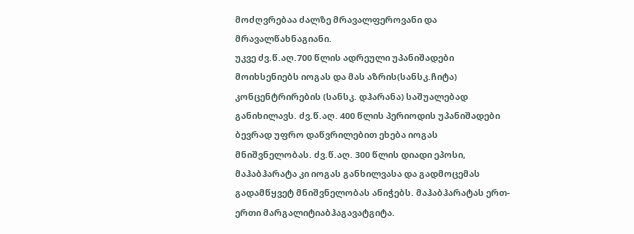მოძღვრებაა ძალზე მრავალფეროვანი და მრავალწახნაგიანი.
უკვე ძვ.წ.აღ.700 წლის ადრეული უპანიშადები მოიხსენიებს იოგას და მას აზრის(სანსკ.ჩიტა) კონცენტრირების (სანსკ. დჰარანა) საშუალებად განიხილავს. ძვ.წ.აღ. 400 წლის პერიოდის უპანიშადები ბევრად უფრო დაწვრილებით ეხება იოგას მნიშვნელობას. ძვ.წ.აღ. 300 წლის დიადი ეპოსი, მაჰაბჰარატა კი იოგას განხილვასა და გადმოცემას გადამწყვეტ მნიშვნელობას ანიჭებს. მაჰაბჰარატას ერთ-ერთი მარგალიტიაბჰაგავატგიტა.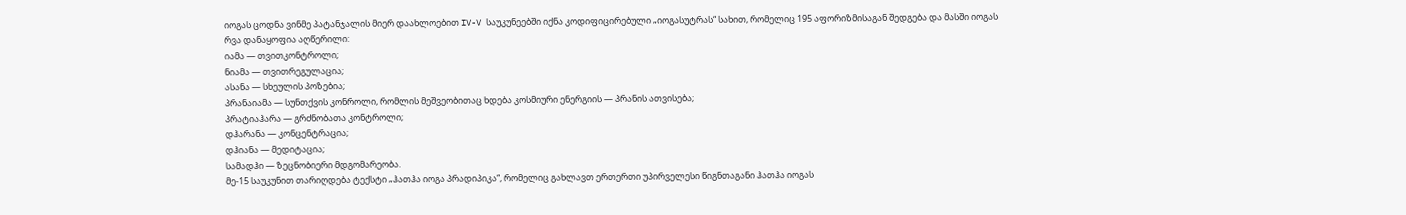იოგას ცოდნა ვინმე პატანჯალის მიერ დაახლოებით IV-V საუკუნეებში იქნა კოდიფიცირებული „იოგასუტრას“ სახით, რომელიც 195 აფორიზმისაგან შედგება და მასში იოგას რვა დანაყოფია აღწერილი:
იამა — თვითკონტროლი;
ნიამა — თვითრეგულაცია;
ასანა — სხეულის პოზებია;
პრანაიამა — სუნთქვის კონროლი, რომლის მეშვეობითაც ხდება კოსმიური ენერგიის — პრანის ათვისება;
პრატიაჰარა — გრძნობათა კონტროლი;
დჰარანა — კონცენტრაცია;
დჰიანა — მედიტაცია;
სამადჰი — ზეცნობიერი მდგომარეობა.
მე-15 საუკუნით თარიღდება ტექსტი „ჰათჰა იოგა პრადიპიკა“, რომელიც გახლავთ ერთერთი უპირველესი წიგნთაგანი ჰათჰა იოგას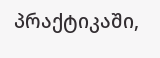პრაქტიკაში,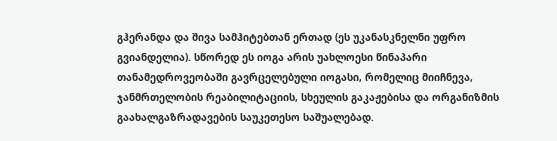გჰერანდა და შივა სამჰიტებთან ერთად (ეს უკანასკნელნი უფრო გვიანდელია). სწორედ ეს იოგა არის უახლოესი წინაპარი თანამედროვეობაში გავრცელებული იოგასი, რომელიც მიიჩნევა, ჯანმრთელობის რეაბილიტაციის, სხეულის გაკაჟებისა და ორგანიზმის გაახალგაზრადავების საუკეთესო საშუალებად.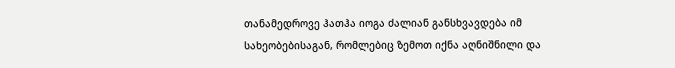თანამედროვე ჰათჰა იოგა ძალიან განსხვავდება იმ სახეობებისაგან, რომლებიც ზემოთ იქნა აღნიშნილი და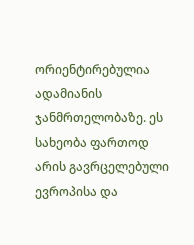ორიენტირებულია ადამიანის ჯანმრთელობაზე. ეს სახეობა ფართოდ არის გავრცელებული ევროპისა და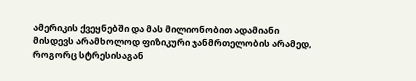ამერიკის ქვეყნებში და მას მილიონობით ადამიანი მისდევს არამხოლოდ ფიზიკური ჯანმრთელობის არამედ, როგორც სტრესისაგან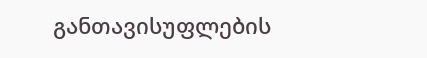განთავისუფლების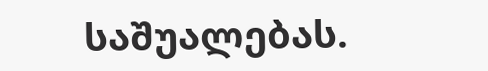საშუალებას.